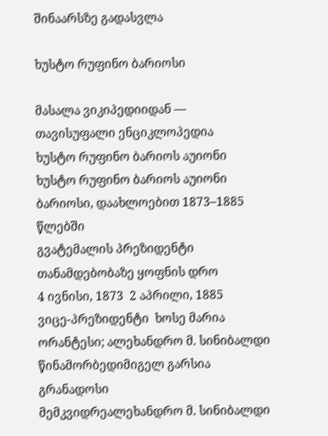შინაარსზე გადასვლა

ხუსტო რუფინო ბარიოსი

მასალა ვიკიპედიიდან — თავისუფალი ენციკლოპედია
ხუსტო რუფინო ბარიოს აუიონი
ხუსტო რუფინო ბარიოს აუიონი
ბარიოსი, დაახლოებით 1873–1885 წლებში
გვატემალის პრეზიდენტი
თანამდებობაზე ყოფნის დრო
4 ივნისი, 1873  2 აპრილი, 1885
ვიცე-პრეზიდენტი  ხოსე მარია ორანტესი; ალეხანდრო მ. სინიბალდი
წინამორბედიმიგელ გარსია გრანადოსი
მემკვიდრეალეხანდრო მ. სინიბალდი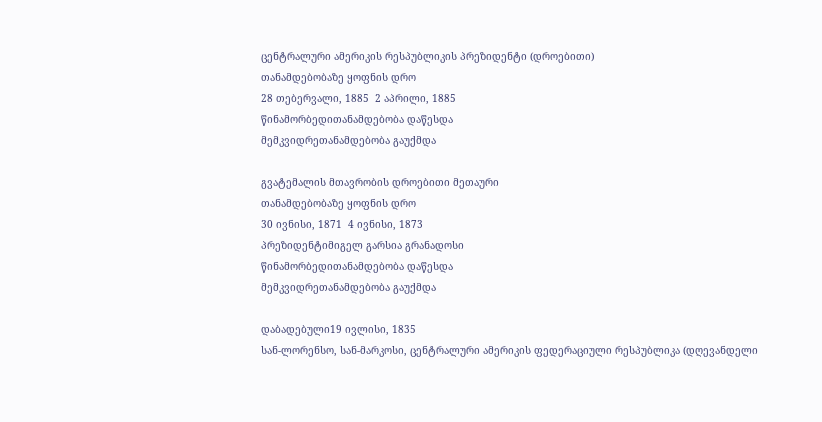ცენტრალური ამერიკის რესპუბლიკის პრეზიდენტი (დროებითი)
თანამდებობაზე ყოფნის დრო
28 თებერვალი, 1885  2 აპრილი, 1885
წინამორბედითანამდებობა დაწესდა
მემკვიდრეთანამდებობა გაუქმდა

გვატემალის მთავრობის დროებითი მეთაური
თანამდებობაზე ყოფნის დრო
30 ივნისი, 1871  4 ივნისი, 1873
პრეზიდენტიმიგელ გარსია გრანადოსი
წინამორბედითანამდებობა დაწესდა
მემკვიდრეთანამდებობა გაუქმდა

დაბადებული19 ივლისი, 1835
სან-ლორენსო, სან-მარკოსი, ცენტრალური ამერიკის ფედერაციული რესპუბლიკა (დღევანდელი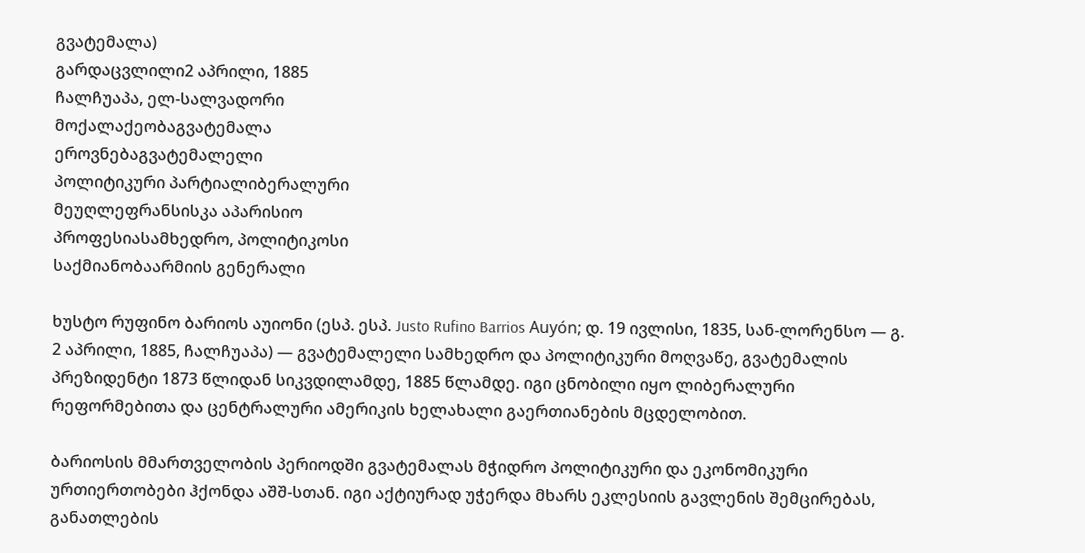გვატემალა)
გარდაცვლილი2 აპრილი, 1885
ჩალჩუაპა, ელ-სალვადორი
მოქალაქეობაგვატემალა
ეროვნებაგვატემალელი
პოლიტიკური პარტიალიბერალური
მეუღლეფრანსისკა აპარისიო
პროფესიასამხედრო, პოლიტიკოსი
საქმიანობაარმიის გენერალი

ხუსტო რუფინო ბარიოს აუიონი (ესპ. ესპ. Justo Rufino Barrios Auyón; დ. 19 ივლისი, 1835, სან-ლორენსო — გ. 2 აპრილი, 1885, ჩალჩუაპა) — გვატემალელი სამხედრო და პოლიტიკური მოღვაწე, გვატემალის პრეზიდენტი 1873 წლიდან სიკვდილამდე, 1885 წლამდე. იგი ცნობილი იყო ლიბერალური რეფორმებითა და ცენტრალური ამერიკის ხელახალი გაერთიანების მცდელობით.

ბარიოსის მმართველობის პერიოდში გვატემალას მჭიდრო პოლიტიკური და ეკონომიკური ურთიერთობები ჰქონდა აშშ-სთან. იგი აქტიურად უჭერდა მხარს ეკლესიის გავლენის შემცირებას, განათლების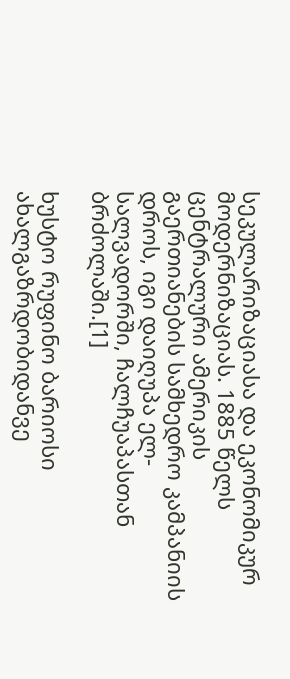სეკულარიზაციასა და ეკონომიკურ მოდერნიზაციას. 1885 წელს ცენტრალური ამერიკის გაერთიანების სამხედრო კამპანიის დროს, იგი დაიღუპა ელ-სალვადორში, ჩალჩუაპასთან ბრძოლაში.[1]

ხუსტო რუფინო ბარიოსი ახალგაზრდობიდანვე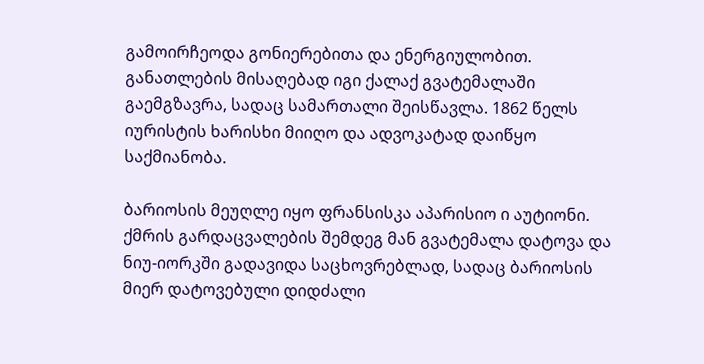გამოირჩეოდა გონიერებითა და ენერგიულობით. განათლების მისაღებად იგი ქალაქ გვატემალაში გაემგზავრა, სადაც სამართალი შეისწავლა. 1862 წელს იურისტის ხარისხი მიიღო და ადვოკატად დაიწყო საქმიანობა.

ბარიოსის მეუღლე იყო ფრანსისკა აპარისიო ი აუტიონი. ქმრის გარდაცვალების შემდეგ მან გვატემალა დატოვა და ნიუ-იორკში გადავიდა საცხოვრებლად, სადაც ბარიოსის მიერ დატოვებული დიდძალი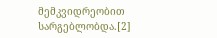მემკვიდრეობით სარგებლობდა.[2]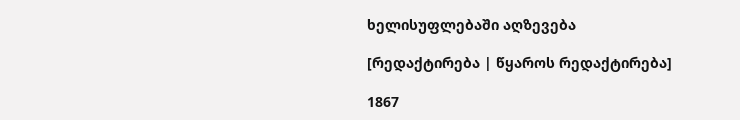ხელისუფლებაში აღზევება

[რედაქტირება | წყაროს რედაქტირება]

1867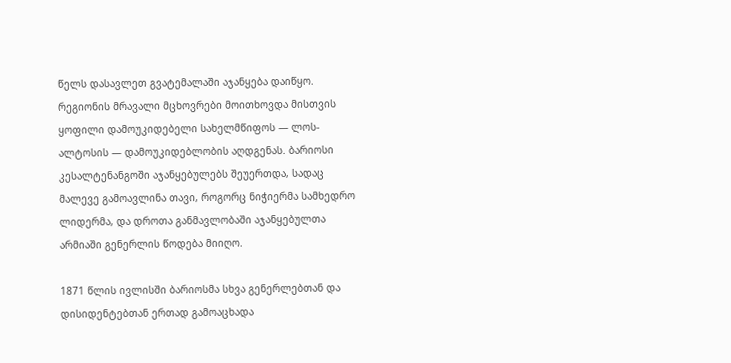წელს დასავლეთ გვატემალაში აჯანყება დაიწყო. რეგიონის მრავალი მცხოვრები მოითხოვდა მისთვის ყოფილი დამოუკიდებელი სახელმწიფოს — ლოს-ალტოსის — დამოუკიდებლობის აღდგენას. ბარიოსი კესალტენანგოში აჯანყებულებს შეუერთდა, სადაც მალევე გამოავლინა თავი, როგორც ნიჭიერმა სამხედრო ლიდერმა, და დროთა განმავლობაში აჯანყებულთა არმიაში გენერლის წოდება მიიღო.

1871 წლის ივლისში ბარიოსმა სხვა გენერლებთან და დისიდენტებთან ერთად გამოაცხადა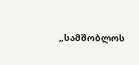„სამშობლოს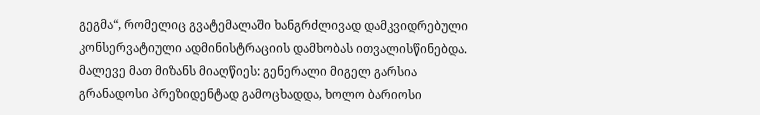გეგმა“, რომელიც გვატემალაში ხანგრძლივად დამკვიდრებული კონსერვატიული ადმინისტრაციის დამხობას ითვალისწინებდა. მალევე მათ მიზანს მიაღწიეს: გენერალი მიგელ გარსია გრანადოსი პრეზიდენტად გამოცხადდა, ხოლო ბარიოსი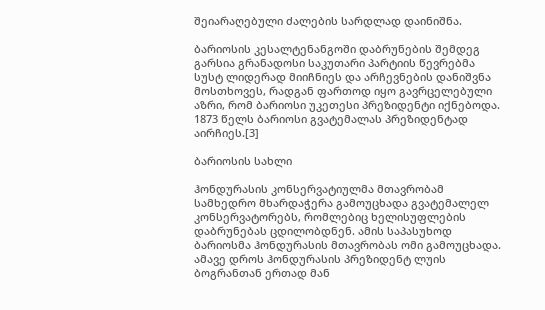შეიარაღებული ძალების სარდლად დაინიშნა.

ბარიოსის კესალტენანგოში დაბრუნების შემდეგ გარსია გრანადოსი საკუთარი პარტიის წევრებმა სუსტ ლიდერად მიიჩნიეს და არჩევნების დანიშვნა მოსთხოვეს, რადგან ფართოდ იყო გავრცელებული აზრი, რომ ბარიოსი უკეთესი პრეზიდენტი იქნებოდა. 1873 წელს ბარიოსი გვატემალას პრეზიდენტად აირჩიეს.[3]

ბარიოსის სახლი

ჰონდურასის კონსერვატიულმა მთავრობამ სამხედრო მხარდაჭერა გამოუცხადა გვატემალელ კონსერვატორებს, რომლებიც ხელისუფლების დაბრუნებას ცდილობდნენ. ამის საპასუხოდ ბარიოსმა ჰონდურასის მთავრობას ომი გამოუცხადა. ამავე დროს ჰონდურასის პრეზიდენტ ლუის ბოგრანთან ერთად მან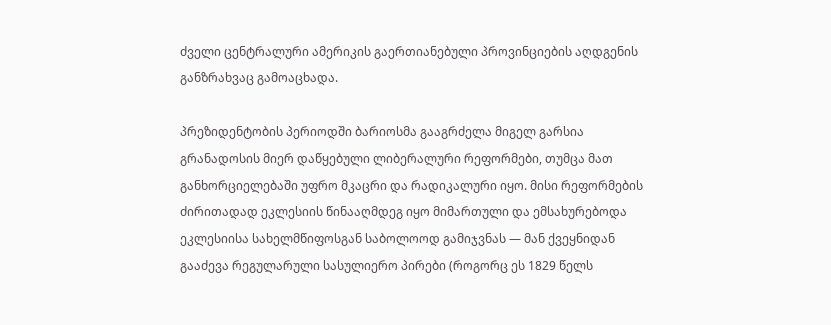ძველი ცენტრალური ამერიკის გაერთიანებული პროვინციების აღდგენის განზრახვაც გამოაცხადა.

პრეზიდენტობის პერიოდში ბარიოსმა გააგრძელა მიგელ გარსია გრანადოსის მიერ დაწყებული ლიბერალური რეფორმები, თუმცა მათ განხორციელებაში უფრო მკაცრი და რადიკალური იყო. მისი რეფორმების ძირითადად ეკლესიის წინააღმდეგ იყო მიმართული და ემსახურებოდა ეკლესიისა სახელმწიფოსგან საბოლოოდ გამიჯვნას — მან ქვეყნიდან გააძევა რეგულარული სასულიერო პირები (როგორც ეს 1829 წელს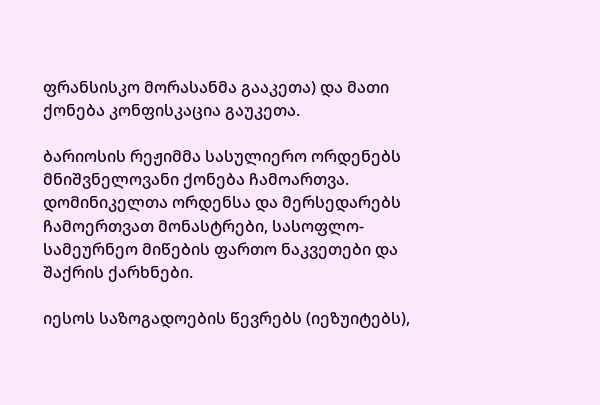ფრანსისკო მორასანმა გააკეთა) და მათი ქონება კონფისკაცია გაუკეთა.

ბარიოსის რეჟიმმა სასულიერო ორდენებს მნიშვნელოვანი ქონება ჩამოართვა. დომინიკელთა ორდენსა და მერსედარებს ჩამოერთვათ მონასტრები, სასოფლო-სამეურნეო მიწების ფართო ნაკვეთები და შაქრის ქარხნები.

იესოს საზოგადოების წევრებს (იეზუიტებს),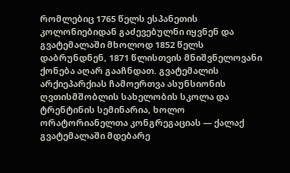რომლებიც 1765 წელს ესპანეთის კოლონიებიდან გაძევებულნი იყვნენ და გვატემალაში მხოლოდ 1852 წელს დაბრუნდნენ, 1871 წლისთვის მნიშვნელოვანი ქონება აღარ გააჩნდათ. გვატემალის არქიეპარქიას ჩამოერთვა ასუნსიონის ღვთისმშობლის სახელობის სკოლა და ტრენტინის სემინარია, ხოლო ორატორიანელთა კონგრეგაციას — ქალაქ გვატემალაში მდებარე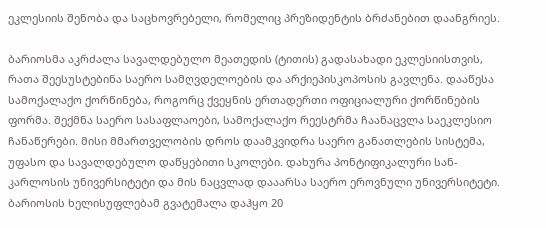ეკლესიის შენობა და საცხოვრებელი, რომელიც პრეზიდენტის ბრძანებით დაანგრიეს.

ბარიოსმა აკრძალა სავალდებულო მეათედის (ტითის) გადასახადი ეკლესიისთვის, რათა შეესუსტებინა საერო სამღვდელოების და არქიეპისკოპოსის გავლენა. დააწესა სამოქალაქო ქორწინება, როგორც ქვეყნის ერთადერთი ოფიციალური ქორწინების ფორმა. შექმნა საერო სასაფლაოები, სამოქალაქო რეესტრმა ჩაანაცვლა საეკლესიო ჩანაწერები. მისი მმართველობის დროს დაამკვიდრა საერო განათლების სისტემა, უფასო და სავალდებულო დაწყებითი სკოლები. დახურა პონტიფიკალური სან-კარლოსის უნივერსიტეტი და მის ნაცვლად დააარსა საერო ეროვნული უნივერსიტეტი. ბარიოსის ხელისუფლებამ გვატემალა დაჰყო 20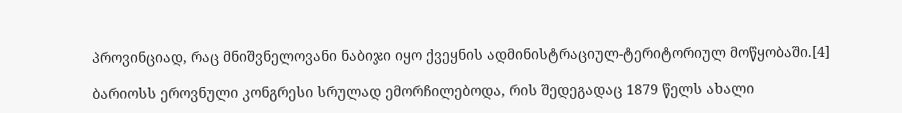პროვინციად, რაც მნიშვნელოვანი ნაბიჯი იყო ქვეყნის ადმინისტრაციულ-ტერიტორიულ მოწყობაში.[4]

ბარიოსს ეროვნული კონგრესი სრულად ემორჩილებოდა, რის შედეგადაც 1879 წელს ახალი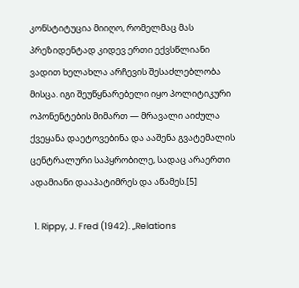კონსტიტუცია მიიღო, რომელმაც მას პრეზიდენტად კიდევ ერთი ექვსწლიანი ვადით ხელახლა არჩევის შესაძლებლობა მისცა. იგი შეუწყნარებელი იყო პოლიტიკური ოპონენტების მიმართ — მრავალი აიძულა ქვეყანა დაეტოვებინა და ააშენა გვატემალის ცენტრალური საპყრობილე, სადაც არაერთი ადამიანი დააპატიმრეს და აწამეს.[5]

  1. Rippy, J. Fred (1942). „Relations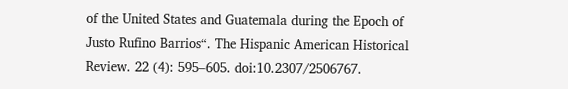of the United States and Guatemala during the Epoch of Justo Rufino Barrios“. The Hispanic American Historical Review. 22 (4): 595–605. doi:10.2307/2506767.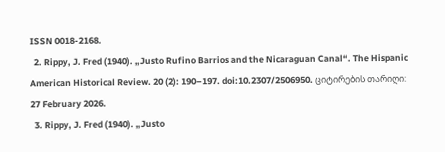ISSN 0018-2168.
  2. Rippy, J. Fred (1940). „Justo Rufino Barrios and the Nicaraguan Canal“. The Hispanic American Historical Review. 20 (2): 190–197. doi:10.2307/2506950. ციტირების თარიღი: 27 February 2026.
  3. Rippy, J. Fred (1940). „Justo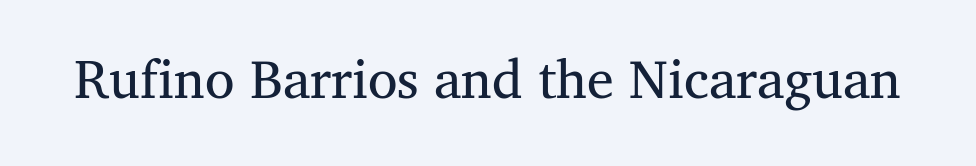Rufino Barrios and the Nicaraguan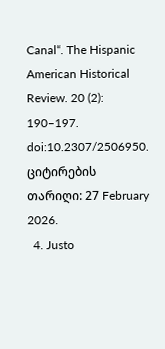Canal“. The Hispanic American Historical Review. 20 (2): 190–197. doi:10.2307/2506950. ციტირების თარიღი: 27 February 2026.
  4. Justo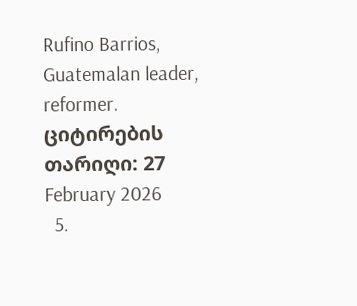Rufino Barrios, Guatemalan leader, reformer. ციტირების თარიღი: 27 February 2026
  5.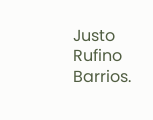Justo Rufino Barrios.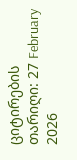ციტირების თარიღი: 27 February 2026